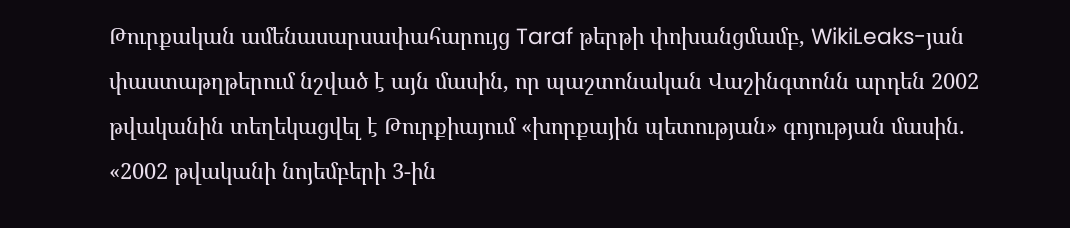Թուրքական ամենասարսափահարույց Taraf թերթի փոխանցմամբ, WikiLeaks-յան փաստաթղթերում նշված է այն մասին, որ պաշտոնական Վաշինգտոնն արդեն 2002 թվականին տեղեկացվել է Թուրքիայում «խորքային պետության» գոյության մասին.
«2002 թվականի նոյեմբերի 3-ին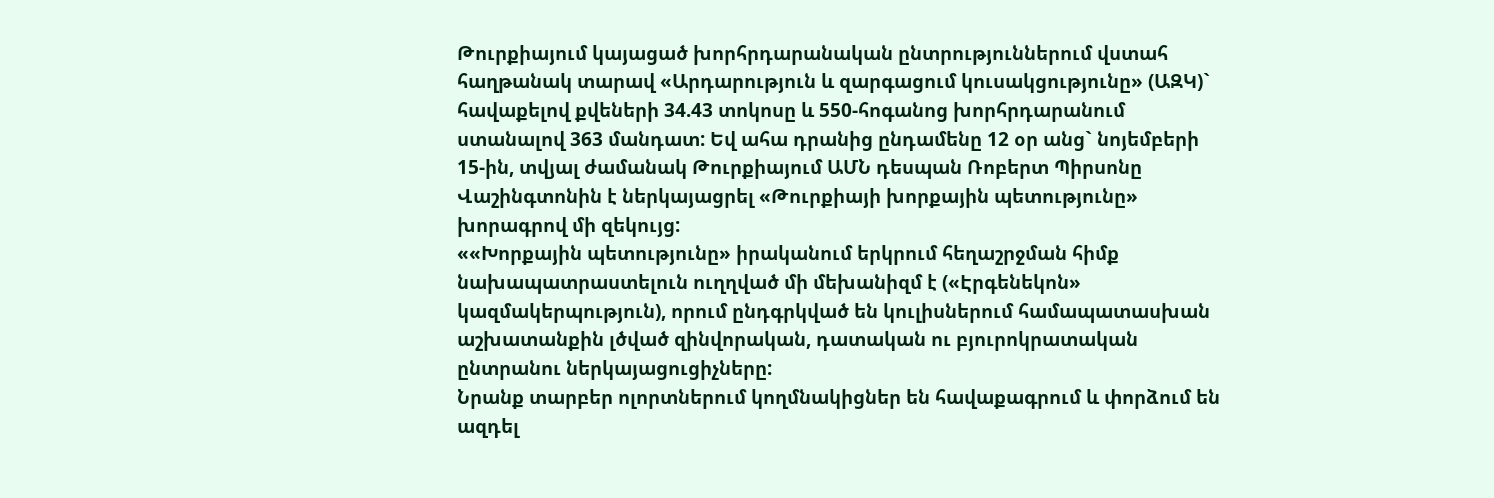Թուրքիայում կայացած խորհրդարանական ընտրություններում վստահ հաղթանակ տարավ «Արդարություն և զարգացում կուսակցությունը» (ԱԶԿ)` հավաքելով քվեների 34.43 տոկոսը և 550-հոգանոց խորհրդարանում ստանալով 363 մանդատ: Եվ ահա դրանից ընդամենը 12 օր անց` նոյեմբերի 15-ին, տվյալ ժամանակ Թուրքիայում ԱՄՆ դեսպան Ռոբերտ Պիրսոնը Վաշինգտոնին է ներկայացրել «Թուրքիայի խորքային պետությունը» խորագրով մի զեկույց:
««Խորքային պետությունը» իրականում երկրում հեղաշրջման հիմք նախապատրաստելուն ուղղված մի մեխանիզմ է («Էրգենեկոն» կազմակերպություն), որում ընդգրկված են կուլիսներում համապատասխան աշխատանքին լծված զինվորական, դատական ու բյուրոկրատական ընտրանու ներկայացուցիչները:
Նրանք տարբեր ոլորտներում կողմնակիցներ են հավաքագրում և փորձում են ազդել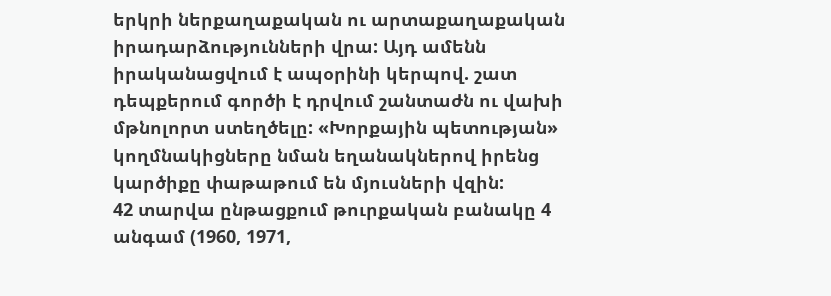երկրի ներքաղաքական ու արտաքաղաքական իրադարձությունների վրա: Այդ ամենն իրականացվում է ապօրինի կերպով. շատ դեպքերում գործի է դրվում շանտաժն ու վախի մթնոլորտ ստեղծելը: «Խորքային պետության» կողմնակիցները նման եղանակներով իրենց կարծիքը փաթաթում են մյուսների վզին:
42 տարվա ընթացքում թուրքական բանակը 4 անգամ (1960, 1971,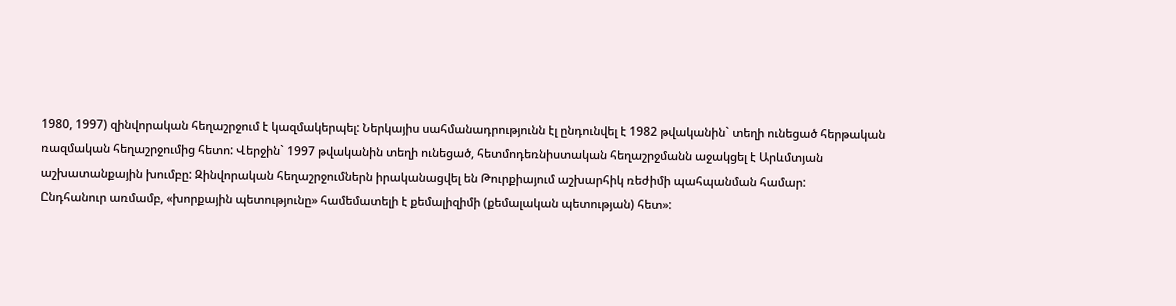1980, 1997) զինվորական հեղաշրջում է կազմակերպել: Ներկայիս սահմանադրությունն էլ ընդունվել է 1982 թվականին` տեղի ունեցած հերթական ռազմական հեղաշրջումից հետո: Վերջին` 1997 թվականին տեղի ունեցած, հետմոդեռնիստական հեղաշրջմանն աջակցել է Արևմտյան աշխատանքային խումբը: Զինվորական հեղաշրջումներն իրականացվել են Թուրքիայում աշխարհիկ ռեժիմի պահպանման համար:
Ընդհանուր առմամբ, «խորքային պետությունը» համեմատելի է քեմալիզիմի (քեմալական պետության) հետ»: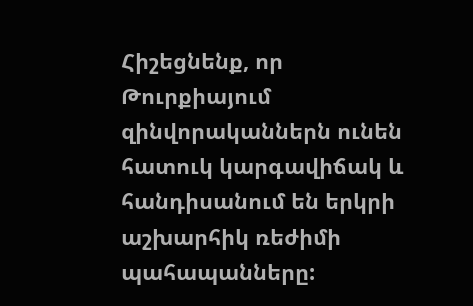Հիշեցնենք, որ Թուրքիայում զինվորականներն ունեն հատուկ կարգավիճակ և հանդիսանում են երկրի աշխարհիկ ռեժիմի պահապանները: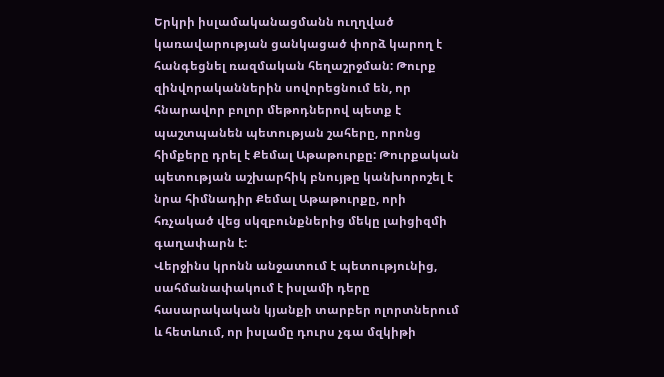Երկրի իսլամականացմանն ուղղված կառավարության ցանկացած փորձ կարող է հանգեցնել ռազմական հեղաշրջման: Թուրք զինվորականներին սովորեցնում են, որ հնարավոր բոլոր մեթոդներով պետք է պաշտպանեն պետության շահերը, որոնց հիմքերը դրել է Քեմալ Աթաթուրքը: Թուրքական պետության աշխարհիկ բնույթը կանխորոշել է նրա հիմնադիր Քեմալ Աթաթուրքը, որի հռչակած վեց սկզբունքներից մեկը լաիցիզմի գաղափարն է:
Վերջինս կրոնն անջատում է պետությունից, սահմանափակում է իսլամի դերը հասարակական կյանքի տարբեր ոլորտներում և հետևում, որ իսլամը դուրս չգա մզկիթի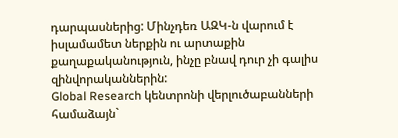դարպասներից: Մինչդեռ ԱԶԿ-ն վարում է իսլամամետ ներքին ու արտաքին քաղաքականություն, ինչը բնավ դուր չի գալիս զինվորականներին:
Global Research կենտրոնի վերլուծաբանների համաձայն`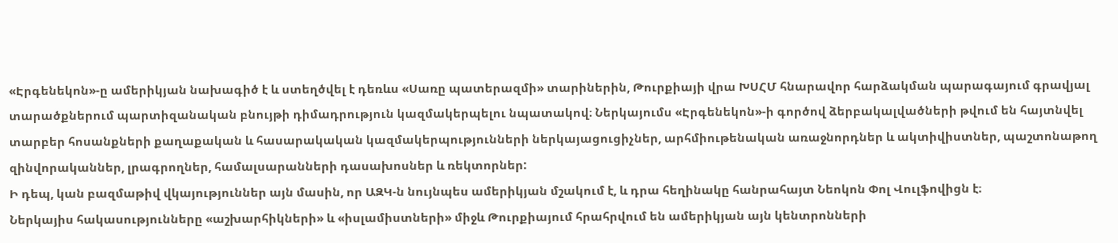«Էրգենեկոն»-ը ամերիկյան նախագիծ է և ստեղծվել է դեռևս «Սառը պատերազմի» տարիներին, Թուրքիայի վրա ԽՍՀՄ հնարավոր հարձակման պարագայում գրավյալ տարածքներում պարտիզանական բնույթի դիմադրություն կազմակերպելու նպատակով։ Ներկայումս «Էրգենեկոն»-ի գործով ձերբակալվածների թվում են հայտնվել տարբեր հոսանքների քաղաքական և հասարակական կազմակերպությունների ներկայացուցիչներ, արհմիութենական առաջնորդներ և ակտիվիստներ, պաշտոնաթող զինվորականներ, լրագրողներ, համալսարանների դասախոսներ և ռեկտորներ:
Ի դեպ, կան բազմաթիվ վկայություններ այն մասին, որ ԱԶԿ-ն նույնպես ամերիկյան մշակում է, և դրա հեղինակը հանրահայտ Նեոկոն Փոլ Վուլֆովիցն է։
Ներկայիս հակասությունները «աշխարհիկների» և «իսլամիստների» միջև Թուրքիայում հրահրվում են ամերիկյան այն կենտրոնների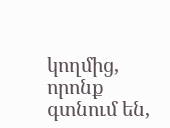կողմից, որոնք գտնում են,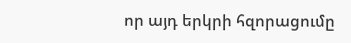որ այդ երկրի հզորացումը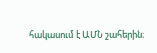հակասում է ԱՄՆ շահերին։